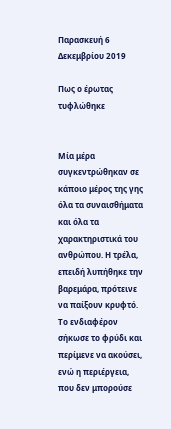Παρασκευή 6 Δεκεμβρίου 2019

Πως ο έρωτας τυφλώθηκε


Μία μέρα συγκεντρώθηκαν σε κάποιο μέρος της γης όλα τα συναισθήματα και όλα τα χαρακτηριστικά του ανθρώπου. Η τρέλα, επειδή λυπήθηκε την βαρεμάρα, πρότεινε να παίξουν κρυφτό. Το ενδιαφέρον σήκωσε το φρύδι και περίμενε να ακούσει, ενώ η περιέργεια, που δεν μπορούσε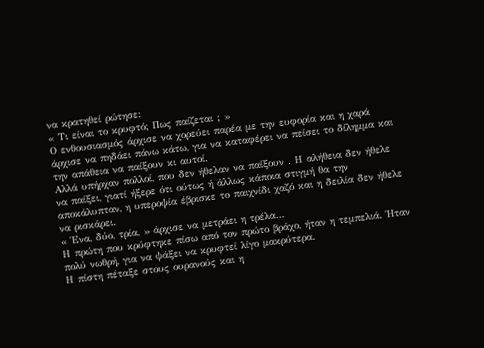να κρατηθεί ρώτησε:
« Τι είναι το κρυφτό; Πως παίζεται ; »
Ο ενθουσιασμός άρχισε να χορεύει παρέα με την ευφορία και η χαρά άρχισε να πηδάει πάνω κάτω, για να καταφέρει να πείσει το δίλημμα και την απάθεια να παίξουν κι αυτοί.
Αλλά υπήρχαν πολλοί, που δεν ήθελαν να παίξουν . Η αλήθεια δεν ήθελε να παίξει, γιατί ήξερε ότι ούτως ή άλλως κάποια στιγμή θα την αποκάλυπταν, η υπεροψία έβρισκε το παιχνίδι χαζό και η δειλία δεν ήθελε να ρισκάρει.
« Ένα, δύο, τρία, » άρχισε να μετράει η τρέλα…
Η πρώτη που κρύφτηκε πίσω από τον πρώτο βράχο, ήταν η τεμπελιά. Ήταν πολύ νωθρή, για να ψάξει να κρυφτεί λίγο μακρύτερα.
Η πίστη πέταξε στους ουρανούς και η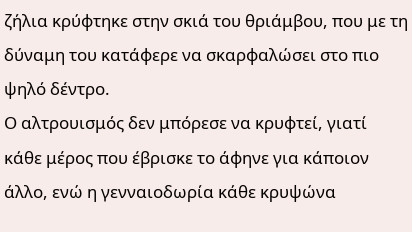ζήλια κρύφτηκε στην σκιά του θριάμβου, που με τη δύναμη του κατάφερε να σκαρφαλώσει στο πιο ψηλό δέντρο.
Ο αλτρουισμός δεν μπόρεσε να κρυφτεί, γιατί κάθε μέρος που έβρισκε το άφηνε για κάποιον άλλο, ενώ η γενναιοδωρία κάθε κρυψώνα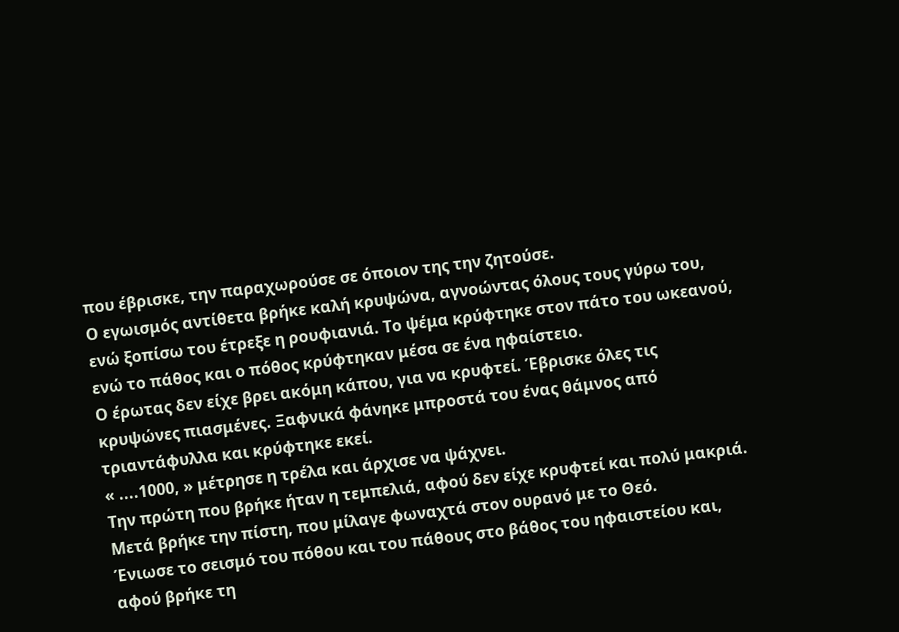που έβρισκε, την παραχωρούσε σε όποιον της την ζητούσε.
Ο εγωισμός αντίθετα βρήκε καλή κρυψώνα, αγνοώντας όλους τους γύρω του, ενώ ξοπίσω του έτρεξε η ρουφιανιά. Το ψέμα κρύφτηκε στον πάτο του ωκεανού, ενώ το πάθος και ο πόθος κρύφτηκαν μέσα σε ένα ηφαίστειο.
Ο έρωτας δεν είχε βρει ακόμη κάπου, για να κρυφτεί. Έβρισκε όλες τις κρυψώνες πιασμένες. Ξαφνικά φάνηκε μπροστά του ένας θάμνος από τριαντάφυλλα και κρύφτηκε εκεί.
« ....1000, » μέτρησε η τρέλα και άρχισε να ψάχνει.
Την πρώτη που βρήκε ήταν η τεμπελιά, αφού δεν είχε κρυφτεί και πολύ μακριά.
Μετά βρήκε την πίστη, που μίλαγε φωναχτά στον ουρανό με το Θεό.
Ένιωσε το σεισμό του πόθου και του πάθους στο βάθος του ηφαιστείου και, αφού βρήκε τη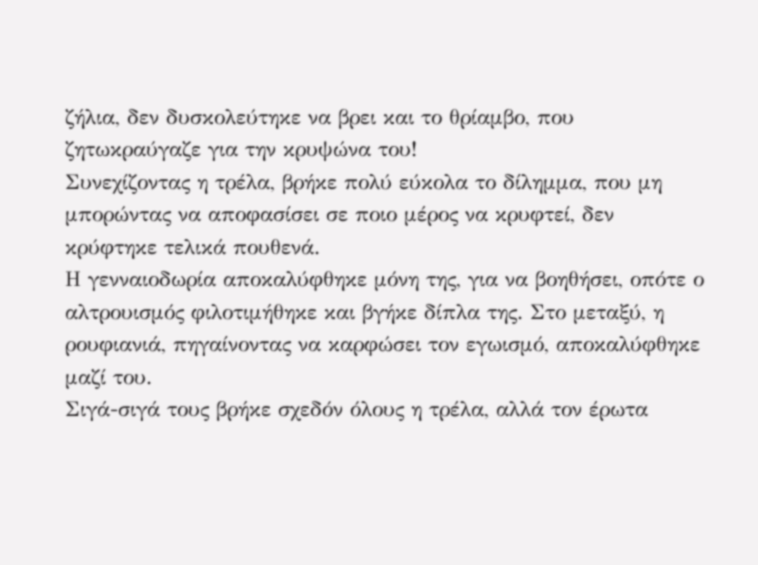ζήλια, δεν δυσκολεύτηκε να βρει και το θρίαμβο, που ζητωκραύγαζε για την κρυψώνα του!
Συνεχίζοντας η τρέλα, βρήκε πολύ εύκολα το δίλημμα, που μη μπορώντας να αποφασίσει σε ποιο μέρος να κρυφτεί, δεν κρύφτηκε τελικά πουθενά.
Η γενναιοδωρία αποκαλύφθηκε μόνη της, για να βοηθήσει, οπότε ο αλτρουισμός φιλοτιμήθηκε και βγήκε δίπλα της. Στο μεταξύ, η ρουφιανιά, πηγαίνοντας να καρφώσει τον εγωισμό, αποκαλύφθηκε μαζί του.
Σιγά-σιγά τους βρήκε σχεδόν όλους η τρέλα, αλλά τον έρωτα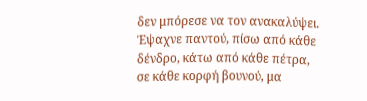δεν μπόρεσε να τον ανακαλύψει. Έψαχνε παντού, πίσω από κάθε δένδρο, κάτω από κάθε πέτρα, σε κάθε κορφή βουνού, μα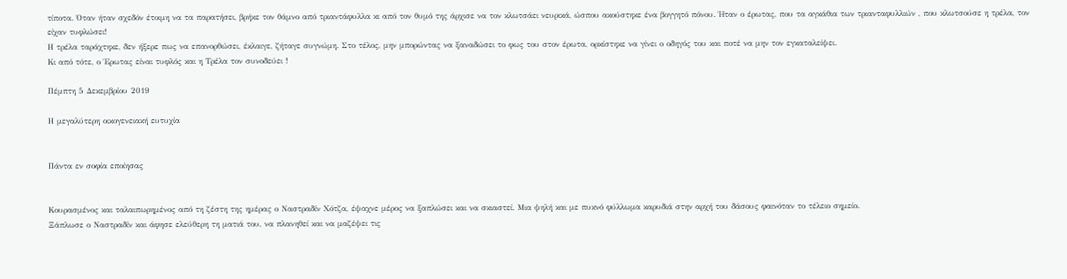τίποτα. Όταν ήταν σχεδόν έτοιμη να τα παρατήσει, βρήκε τον θάμνο από τριαντάφυλλα κι από τον θυμό της άρχισε να τον κλωτσάει νευρικά, ώσπου ακούστηκε ένα βογγητό πόνου. Ήταν ο έρωτας, που τα αγκάθια των τριανταφυλλιών , που κλωτσούσε η τρέλα, τον είχαν τυφλώσει!
Η τρέλα ταράχτηκε, δεν ήξερε πως να επανορθώσει, έκλαιγε, ζήταγε συγνώμη. Στο τέλος, μην μπορώντας να ξαναδώσει το φως του στον έρωτα, ορκίστηκε να γίνει ο οδηγός του και ποτέ να μην τον εγκαταλείψει.
Κι από τότε, ο Έρωτας είναι τυφλός και η Τρέλα τον συνοδεύει !

Πέμπτη 5 Δεκεμβρίου 2019

Η μεγαλύτερη οικογενειακή ευτυχία


Πάντα εν σοφία εποίησας


Kουρασμένος και ταλαιπωρημένος από τη ζέστη της ημέρας ο Ναστραδίν Χότζα, έψαχνε μέρος να ξαπλώσει και να σκιαστεί. Μια ψηλή και με πυκνό φύλλωμα καρυδιά στην αρχή του δάσους φαινόταν το τέλειο σημείο.
Ξάπλωσε ο Ναστραδίν και άφησε ελεύθερη τη ματιά του, να πλανηθεί και να μαζέψει τις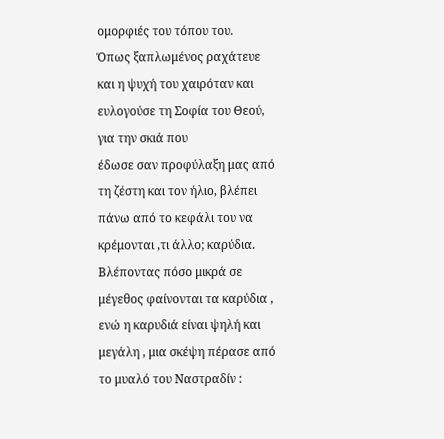ομορφιές του τόπου του.
Όπως ξαπλωμένος ραχάτευε και η ψυχή του χαιρόταν και ευλογούσε τη Σοφία του Θεού, για την σκιά που
έδωσε σαν προφύλαξη μας από τη ζέστη και τον ήλιο, βλέπει πάνω από το κεφάλι του να κρέμονται ,τι άλλο; καρύδια.
Βλέποντας πόσο μικρά σε μέγεθος φαίνονται τα καρύδια , ενώ η καρυδιά είναι ψηλή και μεγάλη , μια σκέψη πέρασε από το μυαλό του Ναστραδίν :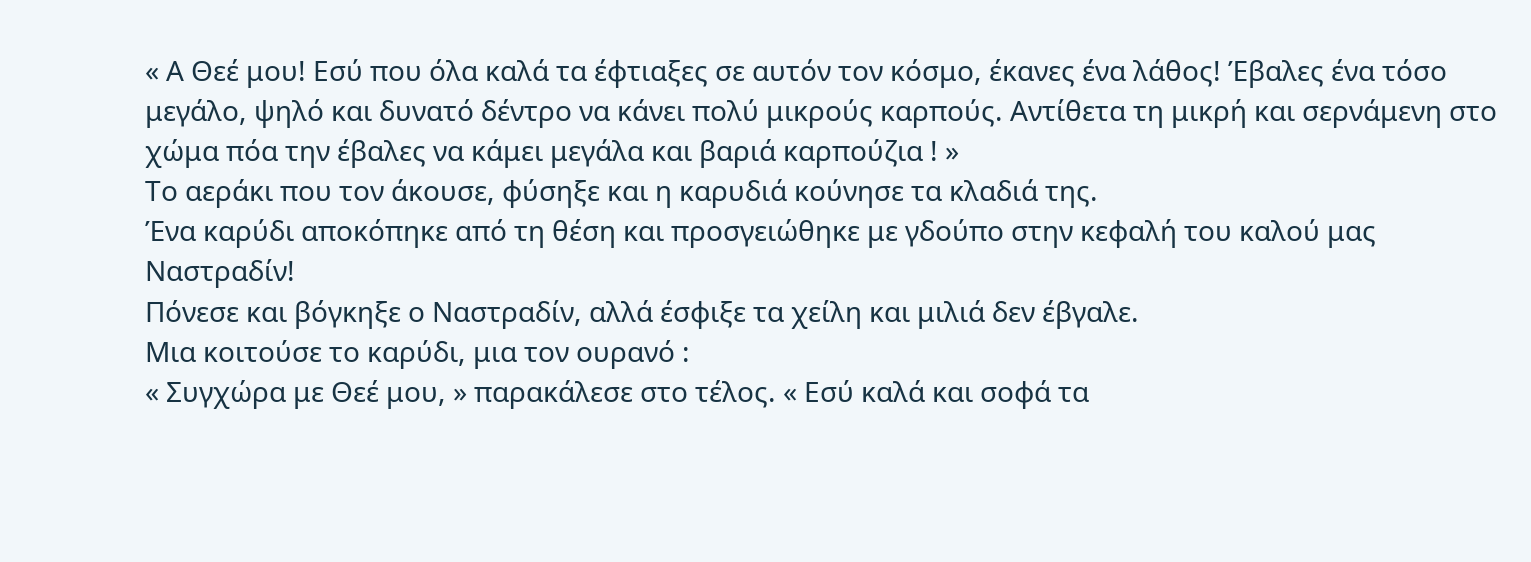« Α Θεέ μου! Εσύ που όλα καλά τα έφτιαξες σε αυτόν τον κόσμο, έκανες ένα λάθος! Έβαλες ένα τόσο μεγάλο, ψηλό και δυνατό δέντρο να κάνει πολύ μικρούς καρπούς. Αντίθετα τη μικρή και σερνάμενη στο χώμα πόα την έβαλες να κάμει μεγάλα και βαριά καρπούζια ! »
Το αεράκι που τον άκουσε, φύσηξε και η καρυδιά κούνησε τα κλαδιά της.
Ένα καρύδι αποκόπηκε από τη θέση και προσγειώθηκε με γδούπο στην κεφαλή του καλού μας Ναστραδίν!
Πόνεσε και βόγκηξε ο Ναστραδίν, αλλά έσφιξε τα χείλη και μιλιά δεν έβγαλε.
Μια κοιτούσε το καρύδι, μια τον ουρανό :
« Συγχώρα με Θεέ μου, » παρακάλεσε στο τέλος. « Εσύ καλά και σοφά τα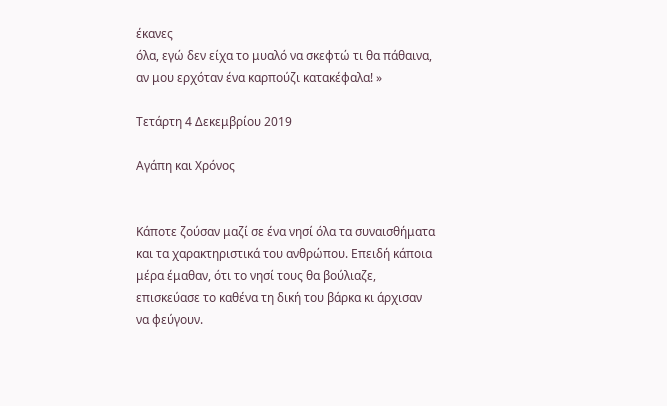έκανες
όλα, εγώ δεν είχα το μυαλό να σκεφτώ τι θα πάθαινα, αν μου ερχόταν ένα καρπούζι κατακέφαλα! »

Τετάρτη 4 Δεκεμβρίου 2019

Αγάπη και Χρόνος


Κάποτε ζούσαν μαζί σε ένα νησί όλα τα συναισθήματα και τα χαρακτηριστικά του ανθρώπου. Επειδή κάποια μέρα έμαθαν, ότι το νησί τους θα βούλιαζε, επισκεύασε το καθένα τη δική του βάρκα κι άρχισαν να φεύγουν.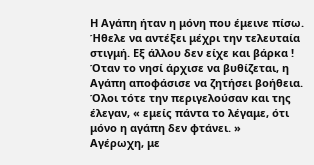Η Αγάπη ήταν η μόνη που έμεινε πίσω. Ήθελε να αντέξει μέχρι την τελευταία στιγμή. Εξ άλλου δεν είχε και βάρκα !
Όταν το νησί άρχισε να βυθίζεται, η Αγάπη αποφάσισε να ζητήσει βοήθεια. Όλοι τότε την περιγελούσαν και της έλεγαν, « εμείς πάντα το λέγαμε, ότι μόνο η αγάπη δεν φτάνει. »
Αγέρωχη, με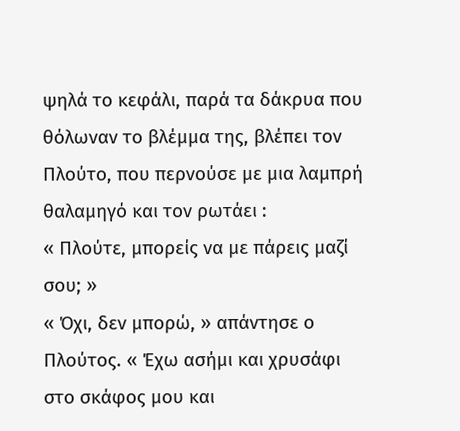ψηλά το κεφάλι, παρά τα δάκρυα που θόλωναν το βλέμμα της, βλέπει τον Πλούτο, που περνούσε με μια λαμπρή θαλαμηγό και τον ρωτάει :
« Πλούτε, μπορείς να με πάρεις μαζί σου; »
« Όχι, δεν μπορώ, » απάντησε ο Πλούτος. « Έχω ασήμι και χρυσάφι στο σκάφος μου και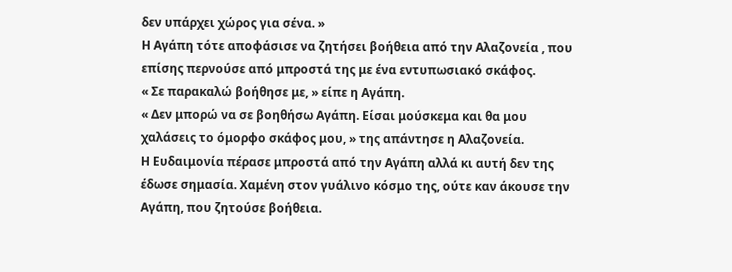δεν υπάρχει χώρος για σένα. »
Η Αγάπη τότε αποφάσισε να ζητήσει βοήθεια από την Αλαζονεία , που επίσης περνούσε από μπροστά της με ένα εντυπωσιακό σκάφος.
« Σε παρακαλώ βοήθησε με, » είπε η Αγάπη.
« Δεν μπορώ να σε βοηθήσω Αγάπη. Είσαι μούσκεμα και θα μου χαλάσεις το όμορφο σκάφος μου, » της απάντησε η Αλαζονεία.
Η Ευδαιμονία πέρασε μπροστά από την Αγάπη αλλά κι αυτή δεν της έδωσε σημασία. Χαμένη στον γυάλινο κόσμο της, ούτε καν άκουσε την Αγάπη, που ζητούσε βοήθεια.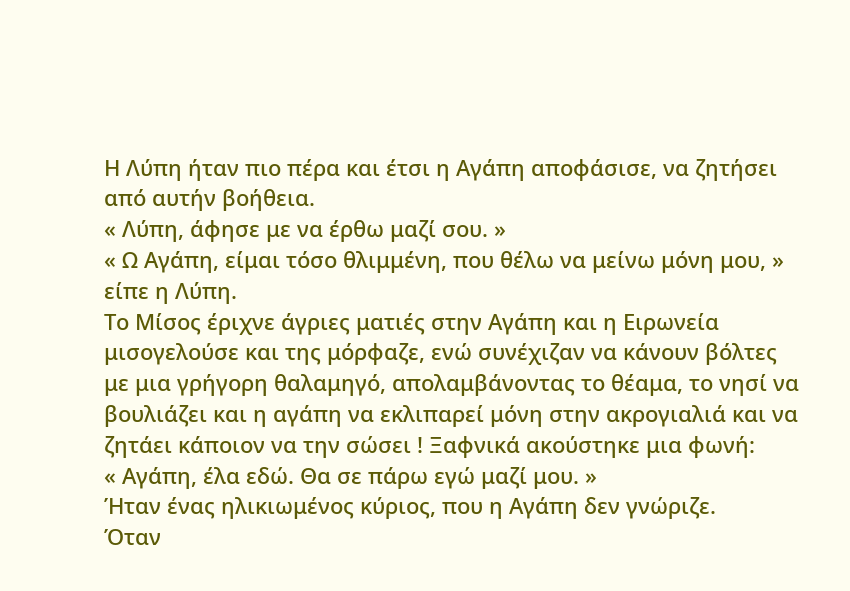Η Λύπη ήταν πιο πέρα και έτσι η Αγάπη αποφάσισε, να ζητήσει από αυτήν βοήθεια.
« Λύπη, άφησε με να έρθω μαζί σου. »
« Ω Αγάπη, είμαι τόσο θλιμμένη, που θέλω να μείνω μόνη μου, » είπε η Λύπη.
Το Μίσος έριχνε άγριες ματιές στην Αγάπη και η Ειρωνεία μισογελούσε και της μόρφαζε, ενώ συνέχιζαν να κάνουν βόλτες με μια γρήγορη θαλαμηγό, απολαμβάνοντας το θέαμα, το νησί να βουλιάζει και η αγάπη να εκλιπαρεί μόνη στην ακρογιαλιά και να ζητάει κάποιον να την σώσει ! Ξαφνικά ακούστηκε μια φωνή:
« Αγάπη, έλα εδώ. Θα σε πάρω εγώ μαζί μου. »
Ήταν ένας ηλικιωμένος κύριος, που η Αγάπη δεν γνώριζε.
Όταν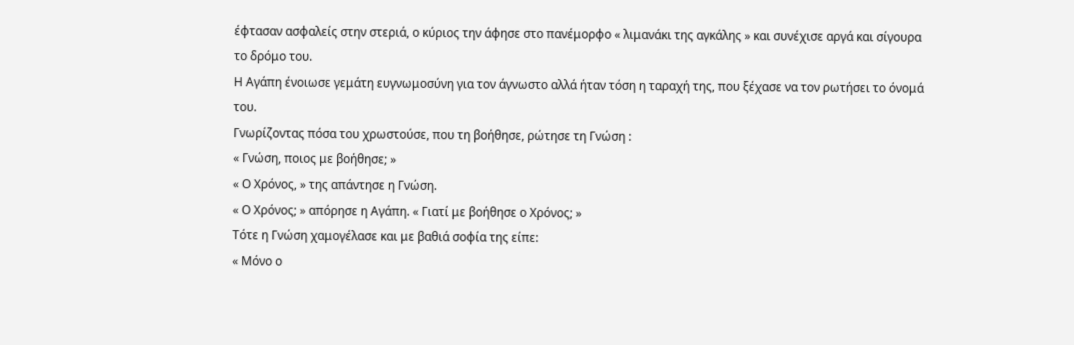έφτασαν ασφαλείς στην στεριά, ο κύριος την άφησε στο πανέμορφο « λιμανάκι της αγκάλης » και συνέχισε αργά και σίγουρα το δρόμο του.
Η Αγάπη ένοιωσε γεμάτη ευγνωμοσύνη για τον άγνωστο αλλά ήταν τόση η ταραχή της, που ξέχασε να τον ρωτήσει το όνομά του.
Γνωρίζοντας πόσα του χρωστούσε, που τη βοήθησε, ρώτησε τη Γνώση :
« Γνώση, ποιος με βοήθησε; »
« Ο Χρόνος, » της απάντησε η Γνώση.
« Ο Χρόνος; » απόρησε η Αγάπη. « Γιατί με βοήθησε ο Χρόνος; »
Τότε η Γνώση χαμογέλασε και με βαθιά σοφία της είπε:
« Μόνο ο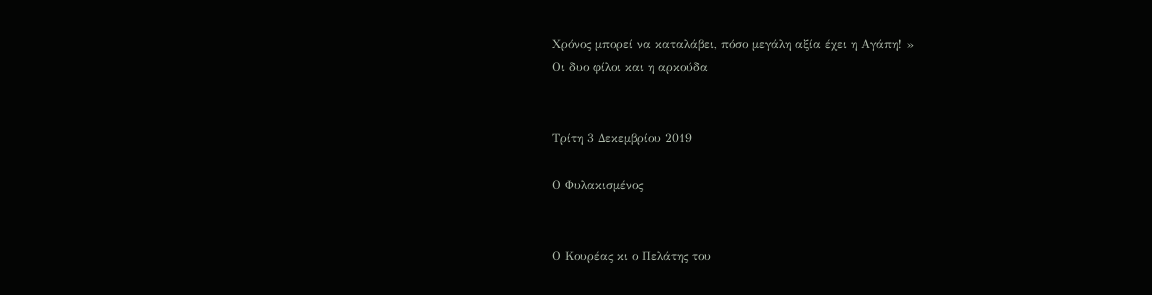Χρόνος μπορεί να καταλάβει, πόσο μεγάλη αξία έχει η Αγάπη! »
Οι δυο φίλοι και η αρκούδα


Τρίτη 3 Δεκεμβρίου 2019

Ο Φυλακισμένος


Ο Κουρέας κι ο Πελάτης του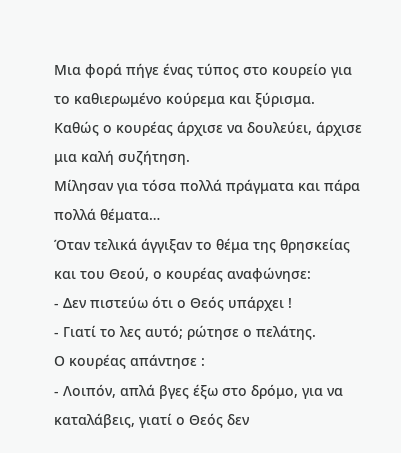Μια φορά πήγε ένας τύπος στο κουρείο για το καθιερωμένο κούρεμα και ξύρισμα.
Καθώς ο κουρέας άρχισε να δουλεύει, άρχισε μια καλή συζήτηση.
Μίλησαν για τόσα πολλά πράγματα και πάρα πολλά θέματα…
Όταν τελικά άγγιξαν το θέμα της θρησκείας και του Θεού, ο κουρέας αναφώνησε:
- Δεν πιστεύω ότι ο Θεός υπάρχει !
- Γιατί το λες αυτό; ρώτησε ο πελάτης.
Ο κουρέας απάντησε :
- Λοιπόν, απλά βγες έξω στο δρόμο, για να καταλάβεις, γιατί ο Θεός δεν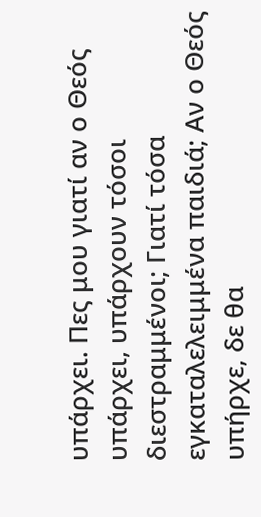υπάρχει. Πες μου γιατί αν ο Θεός υπάρχει, υπάρχουν τόσοι διεστραμμένοι; Γιατί τόσα εγκαταλελειμμένα παιδιά; Αν ο Θεός υπήρχε, δε θα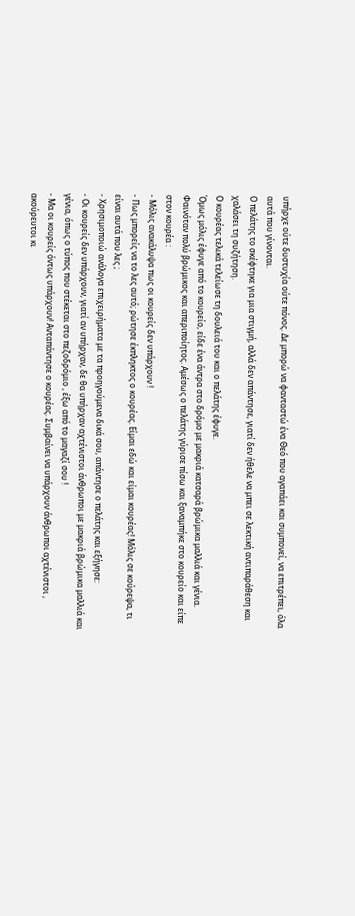υπήρχε ούτε δυστυχία ούτε πόνος. Δε μπορώ να φανταστώ ένα Θεό που αγαπάει και συμπονεί, να επιτρέπει, όλα αυτά που γίνονται.
Ο πελάτης το σκέφτηκε για μια στιγμή, αλλά δεν απάντησε, γιατί δεν ήθελε να μπει σε λεκτική αντιπαράθεση και χαλάσει τη συζήτηση.
Ο κουρέας τελικά τελείωσε τη δουλειά του και ο πελάτης έφυγε.
Όμως μόλις έφυγε από το κουρείο, είδε ένα άντρα στο δρόμο με μακριά κατσαρά βρώμικα μαλλιά και γένια. Φαινόταν πολύ βρώμικος και απεριποίητος. Αμέσως ο πελάτης γύρισε πίσω και ξαναμπήκε στο κουρείο και είπε στον κουρέα :
- Μόλις ανακάλυψα πως οι κουρείς δεν υπάρχουν !
- Πως μπορείς να το λες αυτό; ρώτησε έκπληκτος ο κουρέας. Είμαι εδώ και είμαι κουρέας! Μόλις σε κούρεψα, τι είναι αυτά που λες ;
- Χρησιμοποιώ ανάλογα επιχειρήματα με τα προηγούμενα δικά σου, απάντησε ο πελάτης και εξήγησε:
- Οι κουρείς δεν υπάρχουν, γιατί αν υπήρχαν, δε θα υπήρχαν αχτένιστοι άνθρωποι με μακριά βρώμικα μαλλιά και γένια, όπως ο τύπος που στέκεται στο πεζοδρόμιο , έξω από το μαγαζί σου !
- Μα οι κουρείς όντως υπάρχουν! Ανταπάντησε ο κουρέας. Συμβαίνει να υπάρχουν άνθρωποι αχτένιστοι , ακούρευτοι κι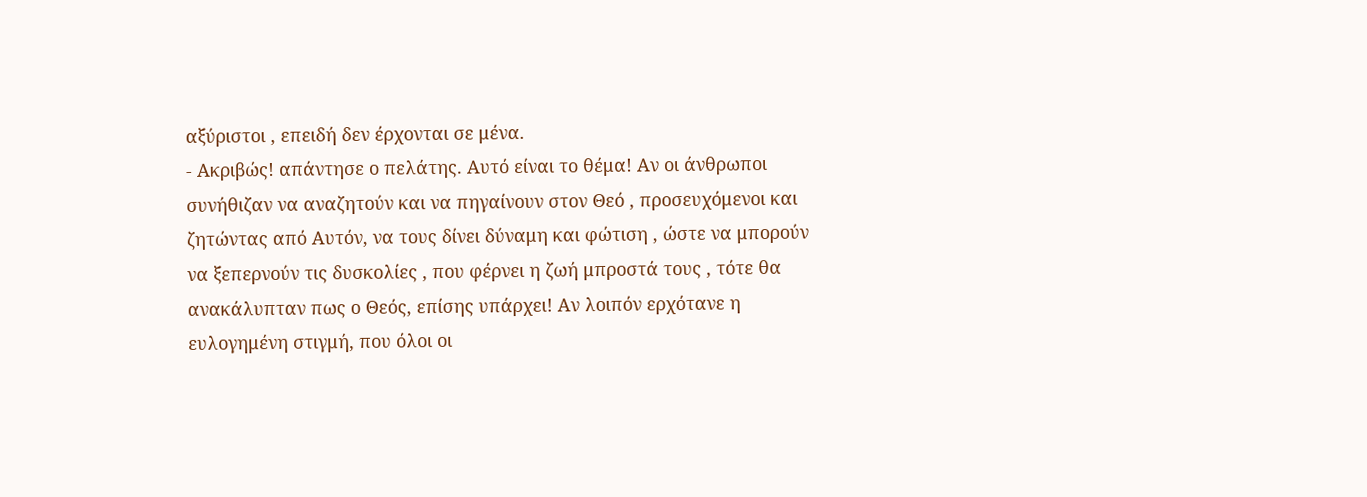αξύριστοι , επειδή δεν έρχονται σε μένα.
- Ακριβώς! απάντησε ο πελάτης. Αυτό είναι το θέμα! Αν οι άνθρωποι συνήθιζαν να αναζητούν και να πηγαίνουν στον Θεό , προσευχόμενοι και ζητώντας από Αυτόν, να τους δίνει δύναμη και φώτιση , ώστε να μπορούν να ξεπερνούν τις δυσκολίες , που φέρνει η ζωή μπροστά τους , τότε θα ανακάλυπταν πως ο Θεός, επίσης υπάρχει! Αν λοιπόν ερχότανε η ευλογημένη στιγμή, που όλοι οι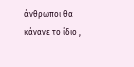άνθρωποι θα κάνανε το ίδιο ,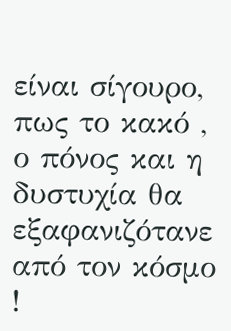είναι σίγουρο, πως το κακό , ο πόνος και η δυστυχία θα εξαφανιζότανε από τον κόσμο !